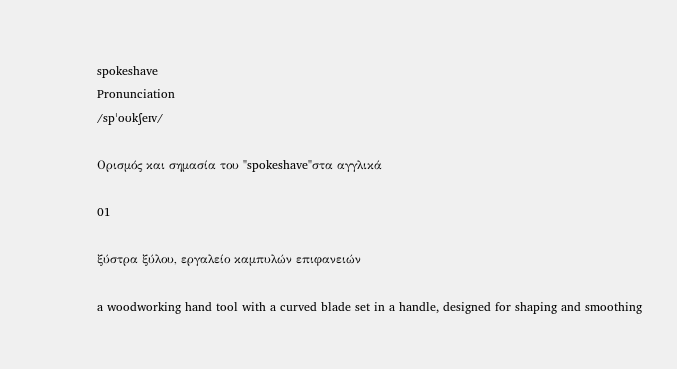spokeshave
Pronunciation
/spˈoʊkʃeɪv/

Ορισμός και σημασία του "spokeshave"στα αγγλικά

01

ξύστρα ξύλου, εργαλείο καμπυλών επιφανειών

a woodworking hand tool with a curved blade set in a handle, designed for shaping and smoothing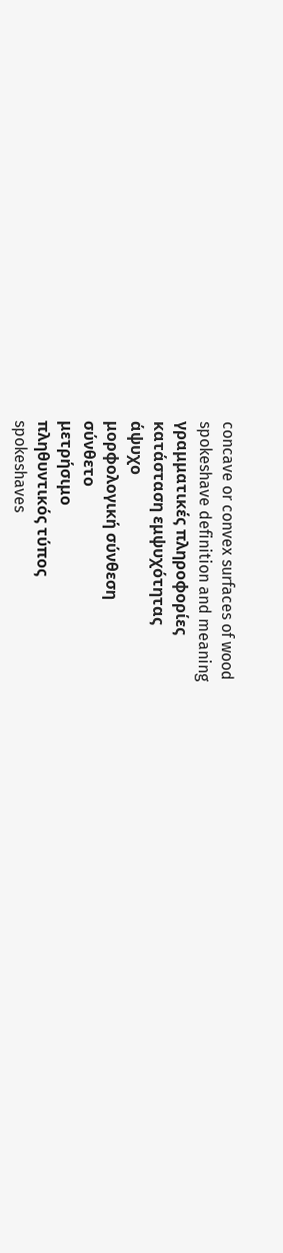concave or convex surfaces of wood
spokeshave definition and meaning
γραμματικές πληροφορίες
κατάσταση εμψυχότητας
άψυχο
μορφολογική σύνθεση
σύνθετο
μετρήσιμο
πληθυντικός τύπος
spokeshaves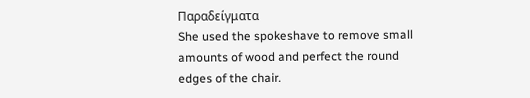Παραδείγματα
She used the spokeshave to remove small amounts of wood and perfect the round edges of the chair.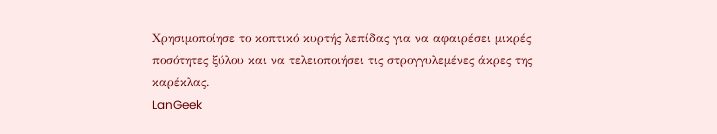Χρησιμοποίησε το κοπτικό κυρτής λεπίδας για να αφαιρέσει μικρές ποσότητες ξύλου και να τελειοποιήσει τις στρογγυλεμένες άκρες της καρέκλας.
LanGeek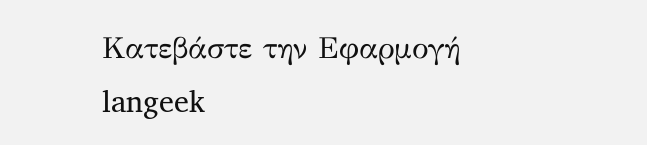Κατεβάστε την Εφαρμογή
langeek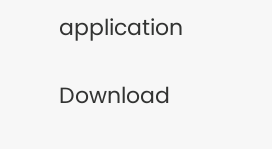application

Download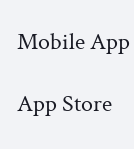Mobile App

App Store